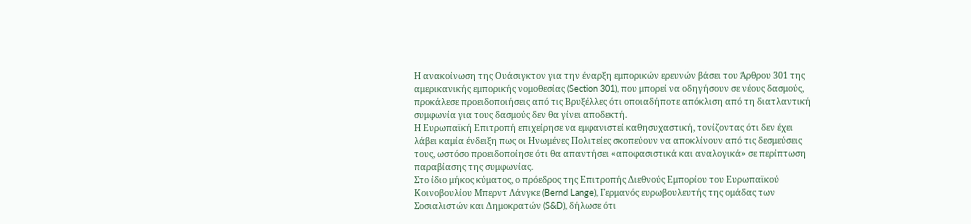Η ανακοίνωση της Ουάσιγκτον για την έναρξη εμπορικών ερευνών βάσει του Άρθρου 301 της αμερικανικής εμπορικής νομοθεσίας (Section 301), που μπορεί να οδηγήσουν σε νέους δασμούς, προκάλεσε προειδοποιήσεις από τις Βρυξέλλες ότι οποιαδήποτε απόκλιση από τη διατλαντική συμφωνία για τους δασμούς δεν θα γίνει αποδεκτή.
Η Ευρωπαϊκή Επιτροπή επιχείρησε να εμφανιστεί καθησυχαστική, τονίζοντας ότι δεν έχει λάβει καμία ένδειξη πως οι Ηνωμένες Πολιτείες σκοπεύουν να αποκλίνουν από τις δεσμεύσεις τους, ωστόσο προειδοποίησε ότι θα απαντήσει «αποφασιστικά και αναλογικά» σε περίπτωση παραβίασης της συμφωνίας.
Στο ίδιο μήκος κύματος, ο πρόεδρος της Επιτροπής Διεθνούς Εμπορίου του Ευρωπαϊκού Κοινοβουλίου Μπερντ Λάνγκε (Bernd Lange), Γερμανός ευρωβουλευτής της ομάδας των Σοσιαλιστών και Δημοκρατών (S&D), δήλωσε ότι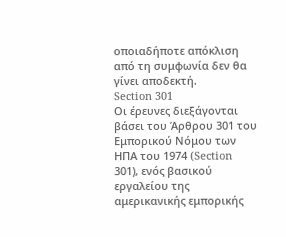οποιαδήποτε απόκλιση από τη συμφωνία δεν θα γίνει αποδεκτή.
Section 301
Οι έρευνες διεξάγονται βάσει του Άρθρου 301 του Εμπορικού Νόμου των ΗΠΑ του 1974 (Section 301), ενός βασικού εργαλείου της αμερικανικής εμπορικής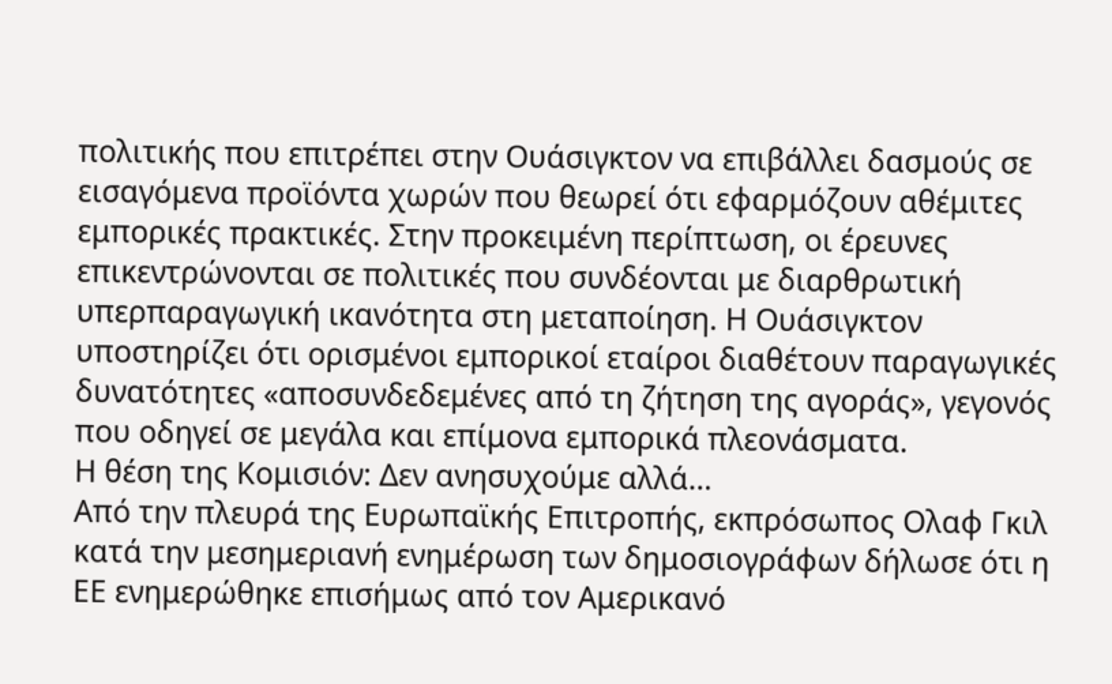πολιτικής που επιτρέπει στην Ουάσιγκτον να επιβάλλει δασμούς σε εισαγόμενα προϊόντα χωρών που θεωρεί ότι εφαρμόζουν αθέμιτες εμπορικές πρακτικές. Στην προκειμένη περίπτωση, οι έρευνες επικεντρώνονται σε πολιτικές που συνδέονται με διαρθρωτική υπερπαραγωγική ικανότητα στη μεταποίηση. Η Ουάσιγκτον υποστηρίζει ότι ορισμένοι εμπορικοί εταίροι διαθέτουν παραγωγικές δυνατότητες «αποσυνδεδεμένες από τη ζήτηση της αγοράς», γεγονός που οδηγεί σε μεγάλα και επίμονα εμπορικά πλεονάσματα.
Η θέση της Κομισιόν: Δεν ανησυχούμε αλλά…
Από την πλευρά της Ευρωπαϊκής Επιτροπής, εκπρόσωπος Ολαφ Γκιλ κατά την μεσημεριανή ενημέρωση των δημοσιογράφων δήλωσε ότι η ΕΕ ενημερώθηκε επισήμως από τον Αμερικανό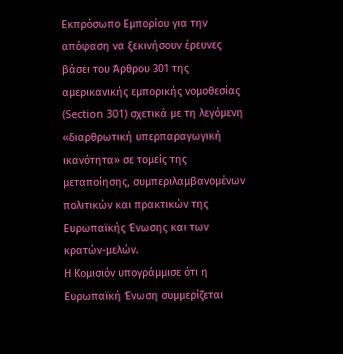Εκπρόσωπο Εμπορίου για την απόφαση να ξεκινήσουν έρευνες βάσει του Άρθρου 301 της αμερικανικής εμπορικής νομοθεσίας (Section 301) σχετικά με τη λεγόμενη «διαρθρωτική υπερπαραγωγική ικανότητα» σε τομείς της μεταποίησης, συμπεριλαμβανομένων πολιτικών και πρακτικών της Ευρωπαϊκής Ένωσης και των κρατών-μελών.
Η Κομισιόν υπογράμμισε ότι η Ευρωπαϊκή Ένωση συμμερίζεται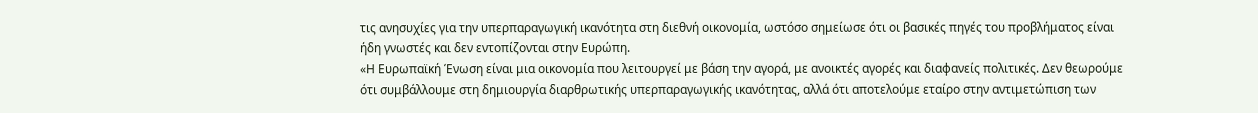τις ανησυχίες για την υπερπαραγωγική ικανότητα στη διεθνή οικονομία, ωστόσο σημείωσε ότι οι βασικές πηγές του προβλήματος είναι ήδη γνωστές και δεν εντοπίζονται στην Ευρώπη.
«Η Ευρωπαϊκή Ένωση είναι μια οικονομία που λειτουργεί με βάση την αγορά, με ανοικτές αγορές και διαφανείς πολιτικές. Δεν θεωρούμε ότι συμβάλλουμε στη δημιουργία διαρθρωτικής υπερπαραγωγικής ικανότητας, αλλά ότι αποτελούμε εταίρο στην αντιμετώπιση των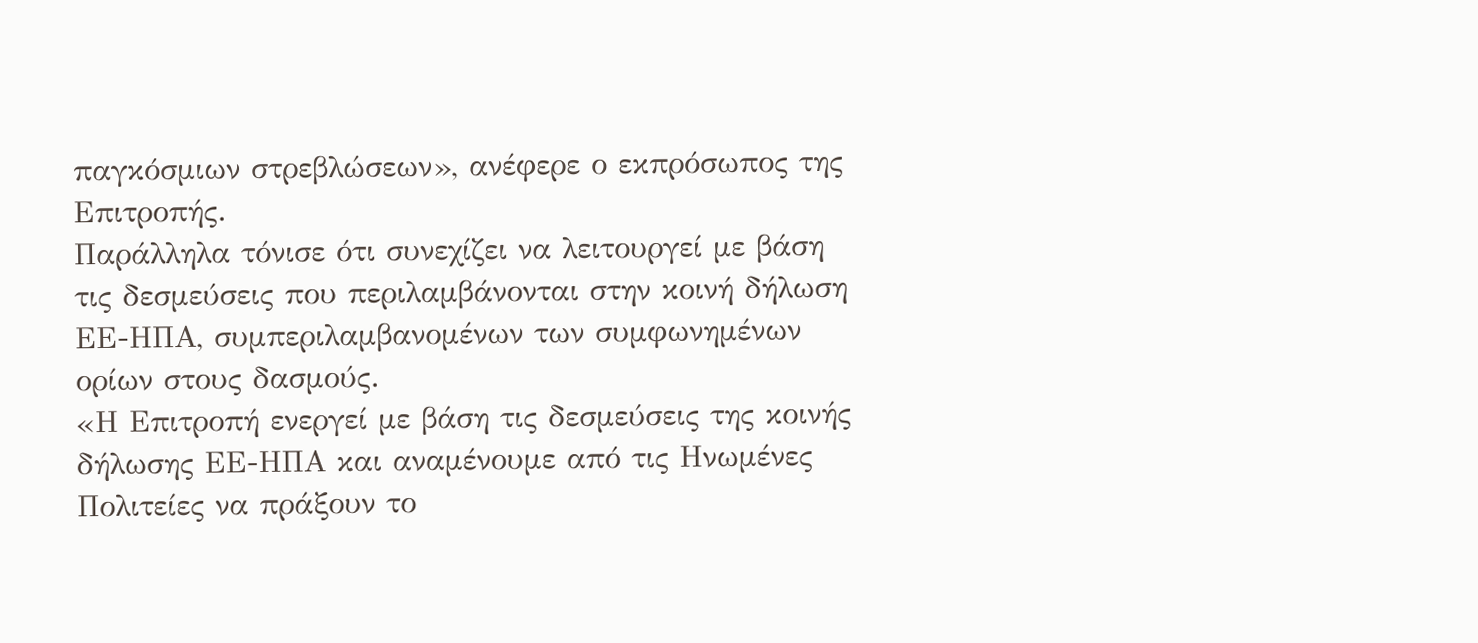παγκόσμιων στρεβλώσεων», ανέφερε ο εκπρόσωπος της Επιτροπής.
Παράλληλα τόνισε ότι συνεχίζει να λειτουργεί με βάση τις δεσμεύσεις που περιλαμβάνονται στην κοινή δήλωση ΕΕ-ΗΠΑ, συμπεριλαμβανομένων των συμφωνημένων ορίων στους δασμούς.
«Η Επιτροπή ενεργεί με βάση τις δεσμεύσεις της κοινής δήλωσης ΕΕ-ΗΠΑ και αναμένουμε από τις Ηνωμένες Πολιτείες να πράξουν το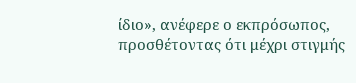ίδιο», ανέφερε ο εκπρόσωπος, προσθέτοντας ότι μέχρι στιγμής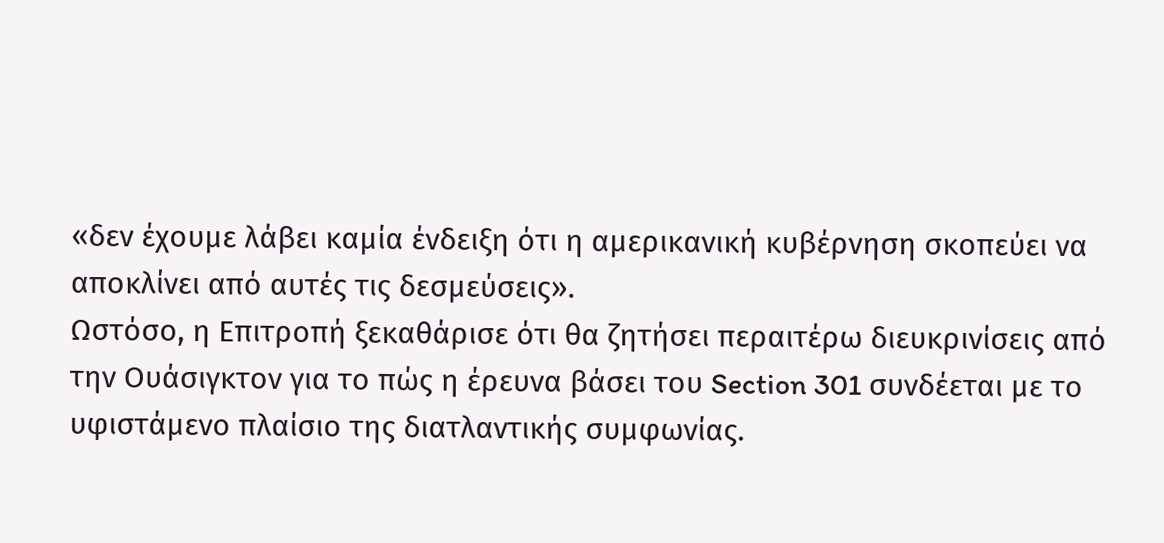«δεν έχουμε λάβει καμία ένδειξη ότι η αμερικανική κυβέρνηση σκοπεύει να αποκλίνει από αυτές τις δεσμεύσεις».
Ωστόσο, η Επιτροπή ξεκαθάρισε ότι θα ζητήσει περαιτέρω διευκρινίσεις από την Ουάσιγκτον για το πώς η έρευνα βάσει του Section 301 συνδέεται με το υφιστάμενο πλαίσιο της διατλαντικής συμφωνίας.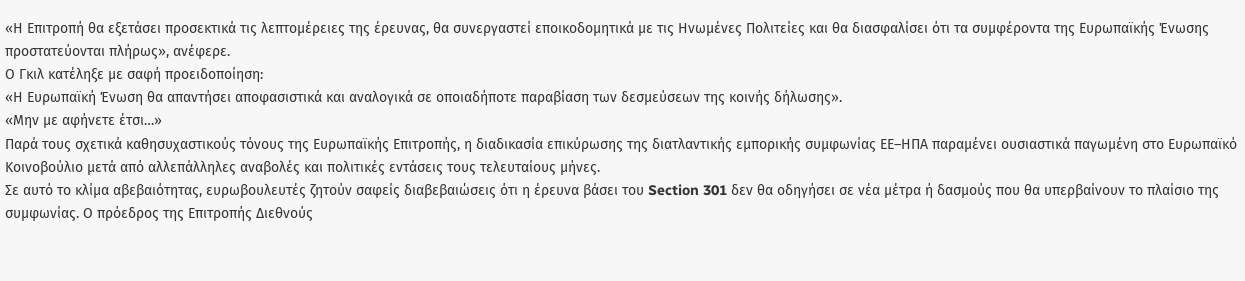«Η Επιτροπή θα εξετάσει προσεκτικά τις λεπτομέρειες της έρευνας, θα συνεργαστεί εποικοδομητικά με τις Ηνωμένες Πολιτείες και θα διασφαλίσει ότι τα συμφέροντα της Ευρωπαϊκής Ένωσης προστατεύονται πλήρως», ανέφερε.
Ο Γκιλ κατέληξε με σαφή προειδοποίηση:
«Η Ευρωπαϊκή Ένωση θα απαντήσει αποφασιστικά και αναλογικά σε οποιαδήποτε παραβίαση των δεσμεύσεων της κοινής δήλωσης».
«Μην με αφήνετε έτσι…»
Παρά τους σχετικά καθησυχαστικούς τόνους της Ευρωπαϊκής Επιτροπής, η διαδικασία επικύρωσης της διατλαντικής εμπορικής συμφωνίας ΕΕ–ΗΠΑ παραμένει ουσιαστικά παγωμένη στο Ευρωπαϊκό Κοινοβούλιο μετά από αλλεπάλληλες αναβολές και πολιτικές εντάσεις τους τελευταίους μήνες.
Σε αυτό το κλίμα αβεβαιότητας, ευρωβουλευτές ζητούν σαφείς διαβεβαιώσεις ότι η έρευνα βάσει του Section 301 δεν θα οδηγήσει σε νέα μέτρα ή δασμούς που θα υπερβαίνουν το πλαίσιο της συμφωνίας. Ο πρόεδρος της Επιτροπής Διεθνούς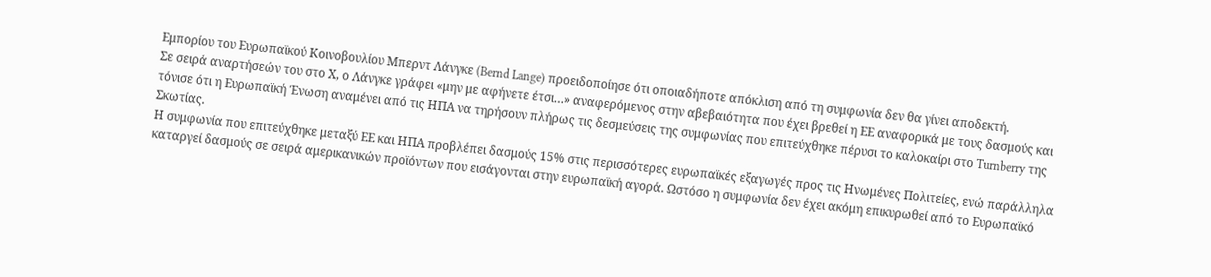Εμπορίου του Ευρωπαϊκού Κοινοβουλίου Μπερντ Λάνγκε (Bernd Lange) προειδοποίησε ότι οποιαδήποτε απόκλιση από τη συμφωνία δεν θα γίνει αποδεκτή.
Σε σειρά αναρτήσεών του στο Χ, ο Λάνγκε γράφει «μην με αφήνετε έτσι…» αναφερόμενος στην αβεβαιότητα που έχει βρεθεί η ΕΕ αναφορικά με τους δασμούς και τόνισε ότι η Ευρωπαϊκή Ένωση αναμένει από τις ΗΠΑ να τηρήσουν πλήρως τις δεσμεύσεις της συμφωνίας που επιτεύχθηκε πέρυσι το καλοκαίρι στο Turnberry της Σκωτίας.
Η συμφωνία που επιτεύχθηκε μεταξύ ΕΕ και ΗΠΑ προβλέπει δασμούς 15% στις περισσότερες ευρωπαϊκές εξαγωγές προς τις Ηνωμένες Πολιτείες, ενώ παράλληλα καταργεί δασμούς σε σειρά αμερικανικών προϊόντων που εισάγονται στην ευρωπαϊκή αγορά. Ωστόσο η συμφωνία δεν έχει ακόμη επικυρωθεί από το Ευρωπαϊκό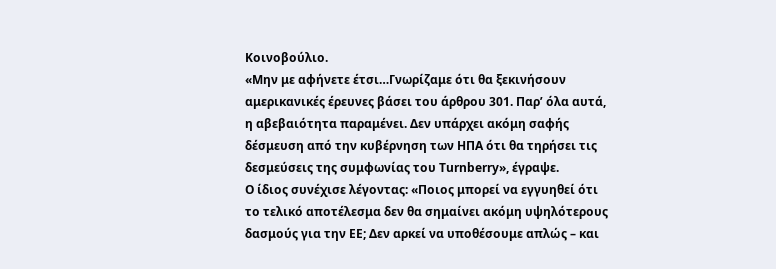Κοινοβούλιο.
«Μην με αφήνετε έτσι…Γνωρίζαμε ότι θα ξεκινήσουν αμερικανικές έρευνες βάσει του άρθρου 301. Παρ’ όλα αυτά, η αβεβαιότητα παραμένει. Δεν υπάρχει ακόμη σαφής δέσμευση από την κυβέρνηση των ΗΠΑ ότι θα τηρήσει τις δεσμεύσεις της συμφωνίας του Turnberry», έγραψε.
Ο ίδιος συνέχισε λέγοντας: «Ποιος μπορεί να εγγυηθεί ότι το τελικό αποτέλεσμα δεν θα σημαίνει ακόμη υψηλότερους δασμούς για την ΕΕ; Δεν αρκεί να υποθέσουμε απλώς – και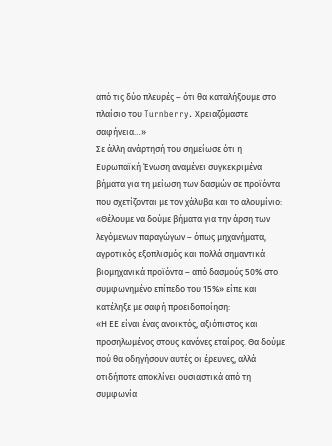από τις δύο πλευρές – ότι θα καταλήξουμε στο πλαίσιο του Turnberry. Χρειαζόμαστε σαφήνεια…»
Σε άλλη ανάρτησή του σημείωσε ότι η Ευρωπαϊκή Ένωση αναμένει συγκεκριμένα βήματα για τη μείωση των δασμών σε προϊόντα που σχετίζονται με τον χάλυβα και το αλουμίνιο:
«Θέλουμε να δούμε βήματα για την άρση των λεγόμενων παραγώγων – όπως μηχανήματα, αγροτικός εξοπλισμός και πολλά σημαντικά βιομηχανικά προϊόντα – από δασμούς 50% στο συμφωνημένο επίπεδο του 15%» είπε και κατέληξε με σαφή προειδοποίηση:
«Η ΕΕ είναι ένας ανοικτός, αξιόπιστος και προσηλωμένος στους κανόνες εταίρος. Θα δούμε πού θα οδηγήσουν αυτές οι έρευνες, αλλά οτιδήποτε αποκλίνει ουσιαστικά από τη συμφωνία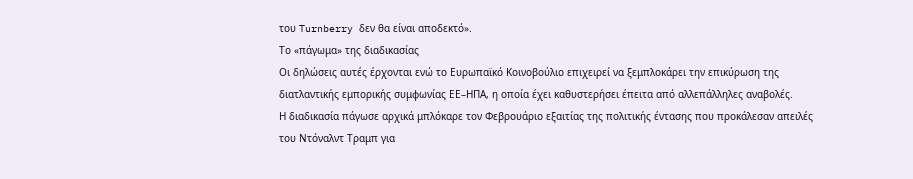του Turnberry δεν θα είναι αποδεκτό».
Το «πάγωμα» της διαδικασίας
Οι δηλώσεις αυτές έρχονται ενώ το Ευρωπαϊκό Κοινοβούλιο επιχειρεί να ξεμπλοκάρει την επικύρωση της διατλαντικής εμπορικής συμφωνίας ΕΕ–ΗΠΑ, η οποία έχει καθυστερήσει έπειτα από αλλεπάλληλες αναβολές.
Η διαδικασία πάγωσε αρχικά μπλόκαρε τον Φεβρουάριο εξαιτίας της πολιτικής έντασης που προκάλεσαν απειλές του Ντόναλντ Τραμπ για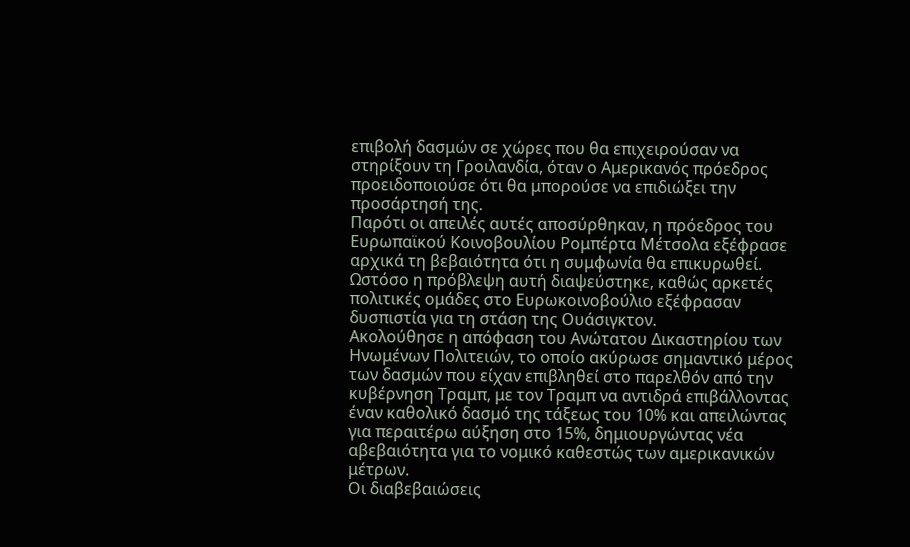επιβολή δασμών σε χώρες που θα επιχειρούσαν να στηρίξουν τη Γροιλανδία, όταν ο Αμερικανός πρόεδρος προειδοποιούσε ότι θα μπορούσε να επιδιώξει την προσάρτησή της.
Παρότι οι απειλές αυτές αποσύρθηκαν, η πρόεδρος του Ευρωπαϊκού Κοινοβουλίου Ρομπέρτα Μέτσολα εξέφρασε αρχικά τη βεβαιότητα ότι η συμφωνία θα επικυρωθεί. Ωστόσο η πρόβλεψη αυτή διαψεύστηκε, καθώς αρκετές πολιτικές ομάδες στο Ευρωκοινοβούλιο εξέφρασαν δυσπιστία για τη στάση της Ουάσιγκτον.
Ακολούθησε η απόφαση του Ανώτατου Δικαστηρίου των Ηνωμένων Πολιτειών, το οποίο ακύρωσε σημαντικό μέρος των δασμών που είχαν επιβληθεί στο παρελθόν από την κυβέρνηση Τραμπ, με τον Τραμπ να αντιδρά επιβάλλοντας έναν καθολικό δασμό της τάξεως του 10% και απειλώντας για περαιτέρω αύξηση στο 15%, δημιουργώντας νέα αβεβαιότητα για το νομικό καθεστώς των αμερικανικών μέτρων.
Οι διαβεβαιώσεις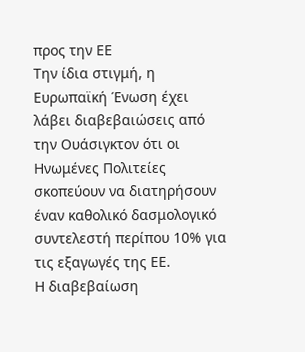προς την ΕΕ
Την ίδια στιγμή, η Ευρωπαϊκή Ένωση έχει λάβει διαβεβαιώσεις από την Ουάσιγκτον ότι οι Ηνωμένες Πολιτείες σκοπεύουν να διατηρήσουν έναν καθολικό δασμολογικό συντελεστή περίπου 10% για τις εξαγωγές της ΕΕ.
Η διαβεβαίωση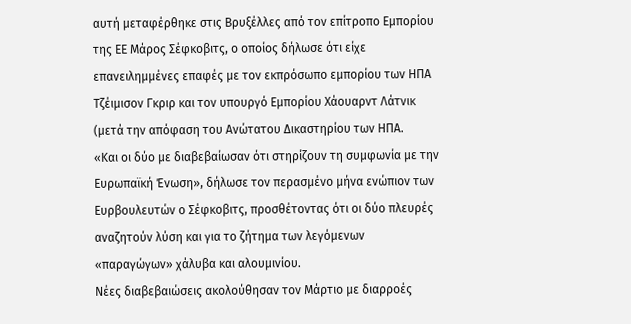αυτή μεταφέρθηκε στις Βρυξέλλες από τον επίτροπο Εμπορίου της ΕΕ Μάρος Σέφκοβιτς, ο οποίος δήλωσε ότι είχε επανειλημμένες επαφές με τον εκπρόσωπο εμπορίου των ΗΠΑ Τζέιμισον Γκριρ και τον υπουργό Εμπορίου Χάουαρντ Λάτνικ (μετά την απόφαση του Ανώτατου Δικαστηρίου των ΗΠΑ.
«Και οι δύο με διαβεβαίωσαν ότι στηρίζουν τη συμφωνία με την Ευρωπαϊκή Ένωση», δήλωσε τον περασμένο μήνα ενώπιον των Ευρβουλευτών ο Σέφκοβιτς, προσθέτοντας ότι οι δύο πλευρές αναζητούν λύση και για το ζήτημα των λεγόμενων «παραγώγων» χάλυβα και αλουμινίου.
Νέες διαβεβαιώσεις ακολούθησαν τον Μάρτιο με διαρροές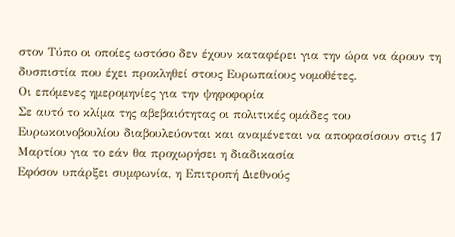στον Τύπο οι οποίες ωστόσο δεν έχουν καταφέρει για την ώρα να άρουν τη δυσπιστία που έχει προκληθεί στους Ευρωπαίους νομοθέτες.
Οι επόμενες ημερομηνίες για την ψηφοφορία
Σε αυτό το κλίμα της αβεβαιότητας οι πολιτικές ομάδες του Ευρωκοινοβουλίου διαβουλεύονται και αναμένεται να αποφασίσουν στις 17 Μαρτίου για το εάν θα προχωρήσει η διαδικασία
Εφόσον υπάρξει συμφωνία, η Επιτροπή Διεθνούς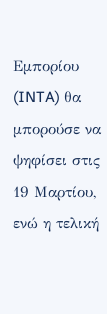Εμπορίου (INTA) θα μπορούσε να ψηφίσει στις 19 Μαρτίου, ενώ η τελική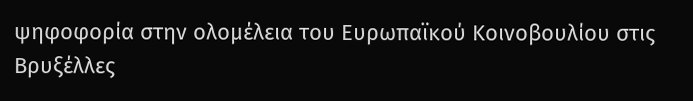ψηφοφορία στην ολομέλεια του Ευρωπαϊκού Κοινοβουλίου στις Βρυξέλλες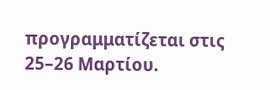προγραμματίζεται στις 25–26 Μαρτίου.